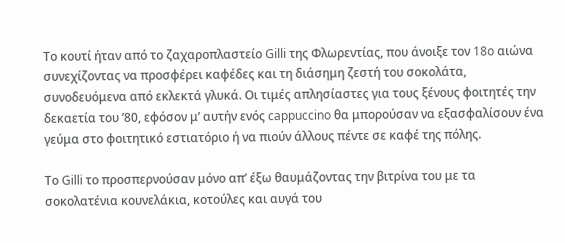Το κουτί ήταν από το ζαχαροπλαστείο Gilli της Φλωρεντίας, που άνοιξε τον 18o αιώνα συνεχίζοντας να προσφέρει καφέδες και τη διάσημη ζεστή του σοκολάτα, συνοδευόμενα από εκλεκτά γλυκά. Οι τιμές απλησίαστες για τους ξένους φοιτητές την δεκαετία του ’80, εφόσον μ’ αυτήν ενός cappuccino θα μπορούσαν να εξασφαλίσουν ένα γεύμα στο φοιτητικό εστιατόριο ή να πιούν άλλους πέντε σε καφέ της πόλης.

Το Gilli το προσπερνούσαν μόνο απ’ έξω θαυμάζοντας την βιτρίνα του με τα σοκολατένια κουνελάκια, κοτούλες και αυγά του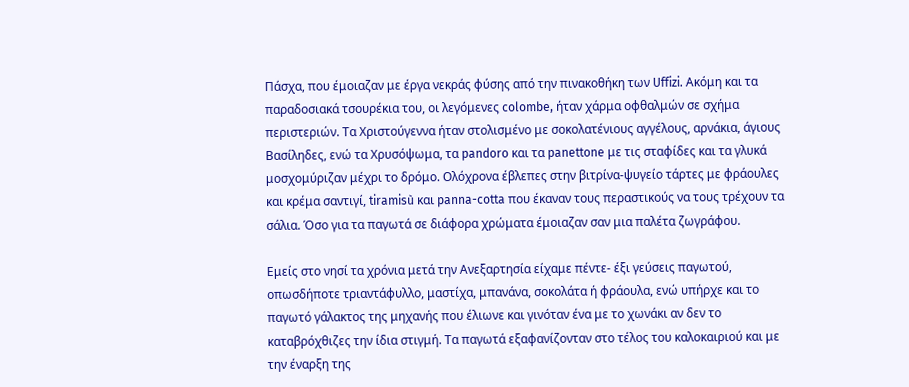Πάσχα, που έμοιαζαν με έργα νεκράς φύσης από την πινακοθήκη των Uffizi. Ακόμη και τα παραδοσιακά τσουρέκια του, οι λεγόμενες colombe, ήταν χάρμα οφθαλμών σε σχήμα περιστεριών. Τα Χριστούγεννα ήταν στολισμένο με σοκολατένιους αγγέλους, αρνάκια, άγιους Βασίληδες, ενώ τα Χρυσόψωμα, τα pandoro και τα panettone με τις σταφίδες και τα γλυκά μοσχομύριζαν μέχρι το δρόμο. Ολόχρονα έβλεπες στην βιτρίνα-ψυγείο τάρτες με φράουλες και κρέμα σαντιγί, tiramisù και panna-cotta που έκαναν τους περαστικούς να τους τρέχουν τα σάλια. Όσο για τα παγωτά σε διάφορα χρώματα έμοιαζαν σαν μια παλέτα ζωγράφου.

Εμείς στο νησί τα χρόνια μετά την Ανεξαρτησία είχαμε πέντε- έξι γεύσεις παγωτού, οπωσδήποτε τριαντάφυλλο, μαστίχα, μπανάνα, σοκολάτα ή φράουλα, ενώ υπήρχε και το παγωτό γάλακτος της μηχανής που έλιωνε και γινόταν ένα με το χωνάκι αν δεν το καταβρόχθιζες την ίδια στιγμή. Τα παγωτά εξαφανίζονταν στο τέλος του καλοκαιριού και με την έναρξη της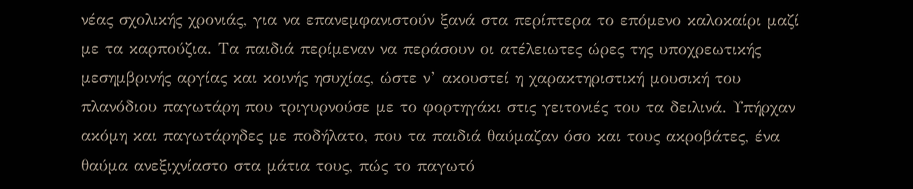νέας σχολικής χρονιάς, για να επανεμφανιστούν ξανά στα περίπτερα το επόμενο καλοκαίρι μαζί με τα καρπούζια. Τα παιδιά περίμεναν να περάσουν οι ατέλειωτες ώρες της υποχρεωτικής μεσημβρινής αργίας και κοινής ησυχίας, ώστε ν’ ακουστεί η χαρακτηριστική μουσική του πλανόδιου παγωτάρη που τριγυρνούσε με το φορτηγάκι στις γειτονιές του τα δειλινά. Υπήρχαν ακόμη και παγωτάρηδες με ποδήλατο, που τα παιδιά θαύμαζαν όσο και τους ακροβάτες, ένα θαύμα ανεξιχνίαστο στα μάτια τους, πώς το παγωτό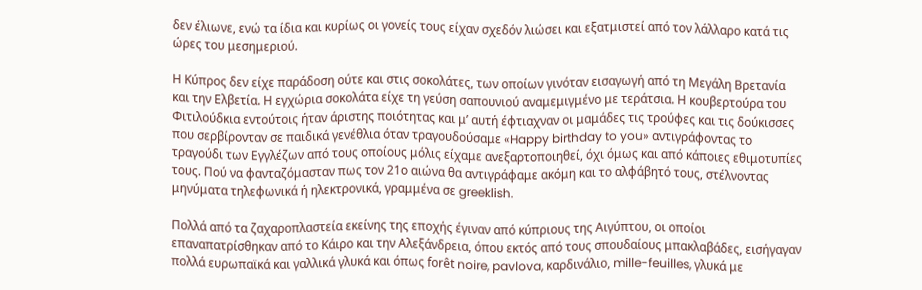δεν έλιωνε, ενώ τα ίδια και κυρίως οι γονείς τους είχαν σχεδόν λιώσει και εξατμιστεί από τον λάλλαρο κατά τις ώρες του μεσημεριού.

Η Κύπρος δεν είχε παράδοση ούτε και στις σοκολάτες, των οποίων γινόταν εισαγωγή από τη Μεγάλη Βρετανία και την Ελβετία. Η εγχώρια σοκολάτα είχε τη γεύση σαπουνιού αναμεμιγμένο με τεράτσια. Η κουβερτούρα του Φιτιλούδκια εντούτοις ήταν άριστης ποιότητας και μ’ αυτή έφτιαχναν οι μαμάδες τις τρούφες και τις δούκισσες που σερβίρονταν σε παιδικά γενέθλια όταν τραγουδούσαμε «Happy birthday to you» αντιγράφοντας το τραγούδι των Εγγλέζων από τους οποίους μόλις είχαμε ανεξαρτοποιηθεί, όχι όμως και από κάποιες εθιμοτυπίες τους. Πού να φανταζόμασταν πως τον 21ο αιώνα θα αντιγράφαμε ακόμη και το αλφάβητό τους, στέλνοντας μηνύματα τηλεφωνικά ή ηλεκτρονικά, γραμμένα σε greeklish.

Πολλά από τα ζαχαροπλαστεία εκείνης της εποχής έγιναν από κύπριους της Αιγύπτου, οι οποίοι επαναπατρίσθηκαν από το Κάιρο και την Αλεξάνδρεια, όπου εκτός από τους σπουδαίους μπακλαβάδες, εισήγαγαν πολλά ευρωπαϊκά και γαλλικά γλυκά και όπως forêt noire, pavlova, καρδινάλιο, mille-feuilles, γλυκά με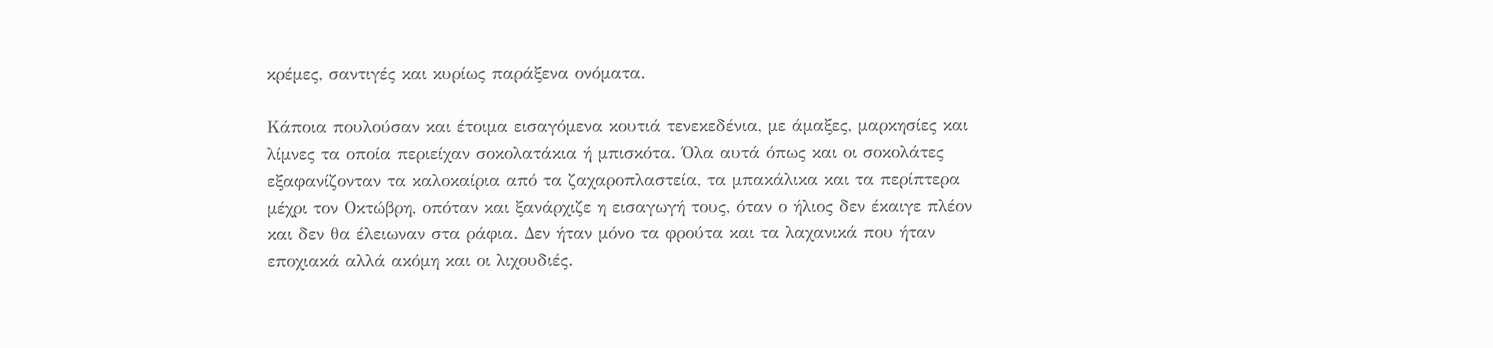κρέμες, σαντιγές και κυρίως παράξενα ονόματα.

Κάποια πουλούσαν και έτοιμα εισαγόμενα κουτιά τενεκεδένια, με άμαξες, μαρκησίες και λίμνες τα οποία περιείχαν σοκολατάκια ή μπισκότα. Όλα αυτά όπως και οι σοκολάτες εξαφανίζονταν τα καλοκαίρια από τα ζαχαροπλαστεία, τα μπακάλικα και τα περίπτερα μέχρι τον Οκτώβρη, οπόταν και ξανάρχιζε η εισαγωγή τους, όταν ο ήλιος δεν έκαιγε πλέον και δεν θα έλειωναν στα ράφια. Δεν ήταν μόνο τα φρούτα και τα λαχανικά που ήταν εποχιακά αλλά ακόμη και οι λιχουδιές.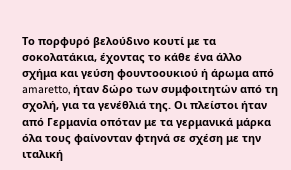Το πορφυρό βελούδινο κουτί με τα σοκολατάκια, έχοντας το κάθε ένα άλλο σχήμα και γεύση φουντοουκιού ή άρωμα από amaretto, ήταν δώρο των συμφοιτητών από τη σχολή, για τα γενέθλιά της. Οι πλείστοι ήταν από Γερμανία οπόταν με τα γερμανικά μάρκα όλα τους φαίνονταν φτηνά σε σχέση με την ιταλική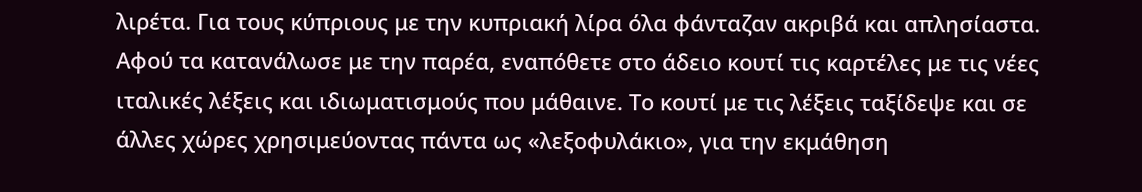λιρέτα. Για τους κύπριους με την κυπριακή λίρα όλα φάνταζαν ακριβά και απλησίαστα. Αφού τα κατανάλωσε με την παρέα, εναπόθετε στο άδειο κουτί τις καρτέλες με τις νέες ιταλικές λέξεις και ιδιωματισμούς που μάθαινε. Το κουτί με τις λέξεις ταξίδεψε και σε άλλες χώρες χρησιμεύοντας πάντα ως «λεξοφυλάκιο», για την εκμάθηση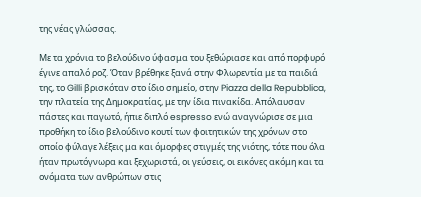της νέας γλώσσας.

Με τα χρόνια το βελούδινο ύφασμα του ξεθώριασε και από πορφυρό έγινε απαλό ροζ. Όταν βρέθηκε ξανά στην Φλωρεντία με τα παιδιά της, το Gilli βρισκόταν στο ίδιο σημείο, στην Piazza della Repubblica, την πλατεία της Δημοκρατίας, με την ίδια πινακίδα. Απόλαυσαν πάστες και παγωτό, ήπιε διπλό espresso ενώ αναγνώρισε σε μια προθήκη το ίδιο βελούδινο κουτί των φοιτητικών της χρόνων στο οποίο φύλαγε λέξεις μα και όμορφες στιγμές της νιότης, τότε που όλα ήταν πρωτόγνωρα και ξεχωριστά, οι γεύσεις, οι εικόνες ακόμη και τα ονόματα των ανθρώπων στις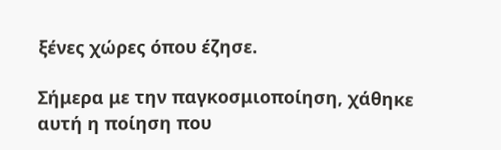ξένες χώρες όπου έζησε.

Σήμερα με την παγκοσμιοποίηση, χάθηκε αυτή η ποίηση που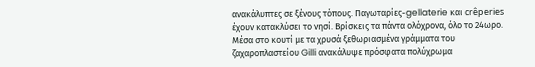ανακάλυπτες σε ξένους τόπους. Παγωταρίες-gellaterie και crêperies έχουν κατακλύσει το νησί. Βρίσκεις τα πάντα ολόχρονα, όλο το 24ωρο. Μέσα στο κουτί με τα χρυσά ξεθωριασμένα γράμματα του ζαχαροπλαστείου Gilli ανακάλυψε πρόσφατα πολύχρωμα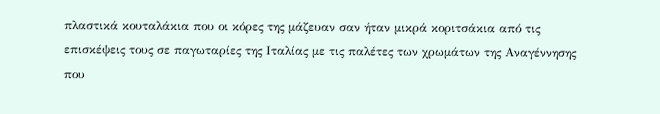πλαστικά κουταλάκια που οι κόρες της μάζευαν σαν ήταν μικρά κοριτσάκια από τις επισκέψεις τους σε παγωταρίες της Ιταλίας με τις παλέτες των χρωμάτων της Αναγέννησης που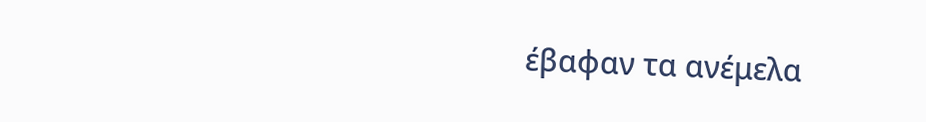έβαφαν τα ανέμελα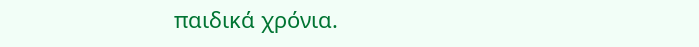παιδικά χρόνια.